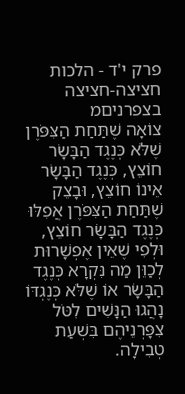פרק י'ד - הלכות חציצה-חציצה בצפרניםמ
צוֹאָה שֶׁתַּחַת הַצִּפֹּרֶן שֶׁלֹּא כְּנֶגֶד הַבָּשָׂר חוֹצֵץ, כְּנֶגֶד הַבָּשָׂר אֵינוֹ חוֹצֵץ, וּבָצֵק שֶׁתַּחַת הַצִּפֹּרֶן אֲפִלּוּ כְּנֶגֶד הַבָּשָׂר חוֹצֵץ, וּלְפִי שֶׁאֵין אֶפְשָׁרוּת לְכַוֵּן מַה נִּקְרָא כְּנֶגֶד הַבָּשָׂר אוֹ שֶׁלֹּא כְּנֶגְדּוֹ נָהֲגוּ הַנָּשִׁים לִטֹּל צִפָּרְנֵיהֶם בִּשְׁעַת טְבִילָה.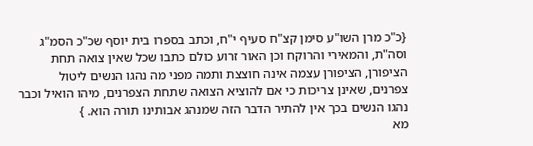{כ"כ מרן השו"ע סימן קצ"ח סעיף י"ח, וכתב בספרו בית יוסף שכ"כ הסמ"ג וסה"ת, והמאירי והרוקח וכן האור זרוע כולם כתבו שכל שאין צואה תחת הציפורן, הציפורן עצמה אינה חוצצת ותמה מפני מה נהגו הנשים ליטול צפרנים, שאינן צריכות כי אם להוציא הצואה שתחת הצפרנים, מיהו הואיל וכבר נהגו הנשים בכך אין להתיר הדבר הזה שמנהג אבותינו תורה הוא. }
מא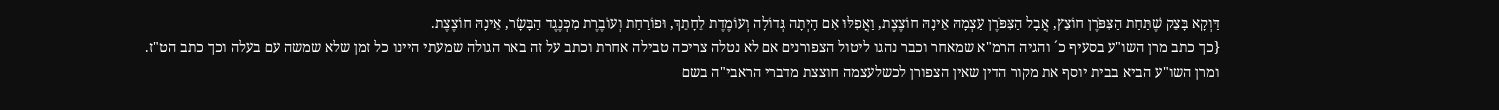דַּוְקָא בָּצֵק שֶׁתַּחַת הַצִּפֹּרֶן חוֹצֵץ, אֲבָל הַצִּפֹּרֶן עַצְמָהּ אֵינָהּ חוֹצֶצֶת, וַאֲפִלּוּ אִם הָיְתָה גְּדוֹלָה וְעוֹמֶדֶת לֵחָתֵךְ, וּפוֹרַחַת וְעוֹבֶרֶת מִכְּנֶגֶד הַבָּשָׂר, אֵינָהּ חוֹצֶצֶת.
{כך כתב מרן השו"ע בסעיף כ´ והגיה הרמ"א שמאחר וכבר נהגו ליטול הצפורנים אם לא נטלה צריכה טבילה אחרת וכתב על זה באר הגולה שמעתי היינו כל זמן שלא שמשה עם בעלה וכך כתב הט"ז.
ומרן השו"ע הביא בבית יוסף את מקור הדין שאין הצפורן לכשלעצמה חוצצת מדברי הראבי"ה בשם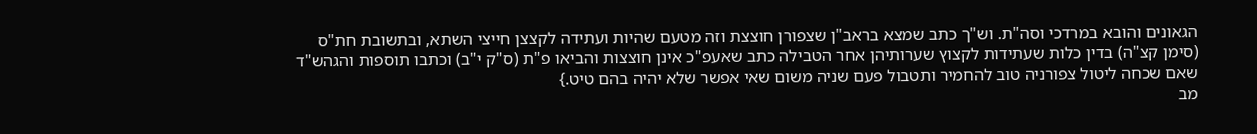הגאונים והובא במרדכי וסה"ת. וש"ך כתב שמצא בראב"ן שצפורן חוצצת וזה מטעם שהיות ועתידה לקצצן חייצי השתא, ובתשובת חת"ס (סימן קצ"ה) בדין כלות שעתידות לקצוץ שערותיהן אחר הטבילה כתב שאעפ"כ אינן חוצצות והביאו פ"ת (ס"ק י"ב) וכתבו תוספות והגהש"ד שאם שכחה ליטול צפורניה טוב להחמיר ותטבול פעם שניה משום שאי אפשר שלא יהיה בהם טיט.}
מב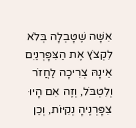אִשָּׁה שֶׁטָּבְלָה בְּלֹא לִקְצֹץ אֶת הַצִּפָּרְנַיִם אֵינָהּ צְרִיכָה לַחֲזֹר וְלִטְבֹּל, וְזֶה אִם הָיוּ צִפָּרְנֶיהָ נְקִיּוֹת, וְכֵן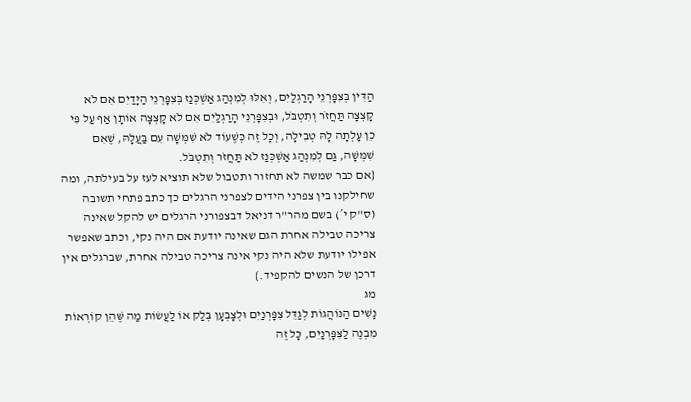הַדִּין בְּצִפָּרְנֵי הָרַגְלַיִם, וְאִלּוּ לְמִנְהַג אַשְׁכְּנַז בְּצִפָּרְנֵי הַיָּדַיִם אִם לֹא קָצְצָה תַּחֲזֹר וְתִטְבֹּל, וּבְצִפָּרְנֵי הָרַגְלַיִם אִם לֹא קָצְצָה אוֹתָן אַף עַל פִּי כֵן עָלְתָה לָהּ טְבִילָה, וְכָל זֶה כְּשֶׁעוֹד לֹא שִׁמְּשָׁה עִם בַּעֲלָהּ, שֶׁאִם שִׁמְּשָׁה, גַּם לְמִנְהַג אַשְׁכְּנַז לֹא תַּחֲזֹר וְתִטְבֹּל.
{אם כבר שמשה לא תחזור ותטבול שלא תוציא לעז על בעילתה, ומה שחילקנו בין צפרני הידים לצפרני הרגלים כך כתב פתחי תשובה (ס"ק י´) בשם מהר"ר דניאל דבצפורני הרגלים יש להקל שאינה צריכה טבילה אחרת הגם שאינה יודעת אם היה נקי, וכתב שאפשר אפילו יודעת שלא היה נקי אינה צריכה טבילה אחרת, שברגלים אין דרכן של הנשים להקפיד.}
מג
נָשִׁים הַנּוֹהֲגוֹת לְגַדֵּל צִפָּרְנַיִם וּלְצָבְעָן בְּלַק אוֹ לַעֲשׂוֹת מַה שֶּׁהֵן קוֹרְאוֹת מִבְנֶה לַצִּפָּרְנַיִם, כָּל זֶה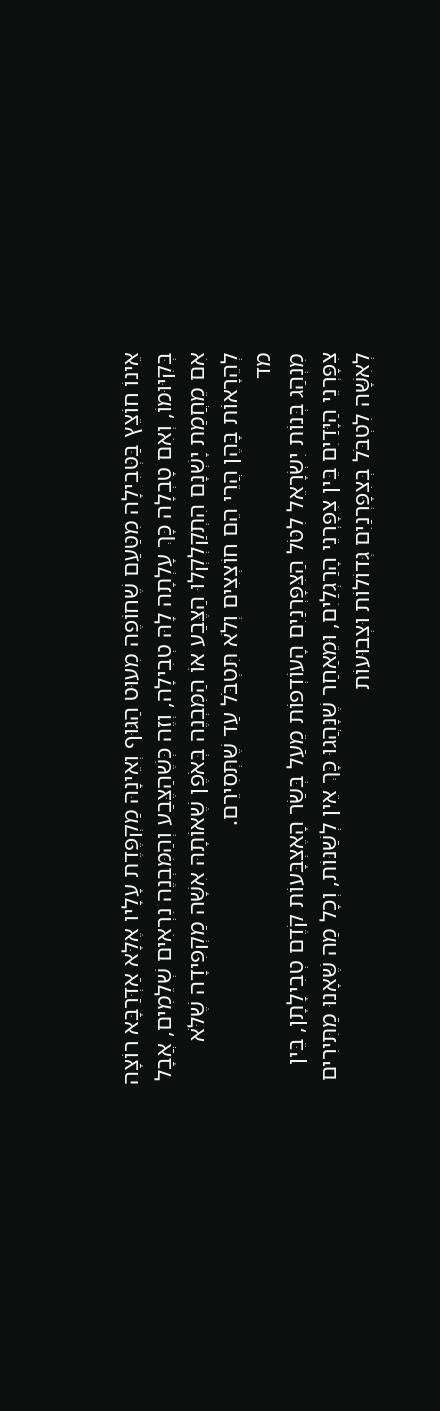אֵינוֹ חוֹצֵץ בַּטְּבִילָה מִטַּעַם שֶׁחוֹפֶה מִעוּט הַגּוּף וְאֵינָהּ מַקְפֶּדֶת עָלָיו אֶלָּא אַדְּרַבָּא רוֹצָה בְּקִיּוּמוֹ, וְאִם טָבְלָה כָּךְ עָלְתָה לָהּ טְבִילָה, וְזֶה כְּשֶׁהַצֶּבַע וְהַמִּבְנֶה נִרְאִים שְׁלֵמִים, אֲבָל אִם מֵחֲמַת יָשְׁנָם הִתְקַלְקְלוּ הַצֶּבַע אוֹ הַמִּבְנֶה בְּאֹפֶן שֶׁאוֹתָהּ אִשָּׁה מַקְפִּידָה שֶׁלֹּא לְהֵרָאוֹת בָּהֶן הֲרֵי הֵם חוֹצְצִים וְלֹא תִּטְבֹּל עַד שֶׁתְּסִירֵם.
מד
מִנְהַג בְּנוֹת יִשְׂרָאֵל לִטֹּל הַצִּפָּרְנַיִם הָעוֹדְפוֹת מֵעַל בְּשַׂר הָאֶצְבָּעוֹת קֹדֶם טְבִילָתָן, בֵּין צִפָּרְנֵי הַיָּדַיִם בֵּין צִפָּרְנֵי הָרַגְלַיִם, וּמֵאַחַר שֶׁנָּהֲגוּ כָּךְ אֵין לְשַׁנּוֹת, וְכָל מַה שֶּׁאָנוּ מַתִּירִים לְאִשָּׁה לִטְבֹּל בְּצִפָּרְנַיִם גְּדוֹלוֹת וּצְבוּעוֹת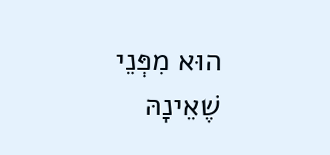הוּא מִפְּנֵי שֶׁאֵינָהּ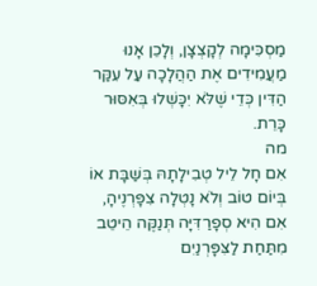מַסְכִּימָה לְקָצְצָן, וְלָכֵן אָנוּ מַעֲמִידִים אֶת הַהֲלָכָה עַל עִקַּר הַדִּין כְּדֵי שֶׁלֹּא יִכָּשְׁלוּ בְּאִסּוּר כָּרֵת.
מה
אִם חָל לֵיל טְבִילָתָהּ בְּשַׁבָּת אוֹ בְּיוֹם טוֹב וְלֹא נָטְלָה צִפָּרְנֶיהָ, אִם הִיא סְפָרַדִּיָּה תְּנַקֶּה הֵיטֵב מִתַּחַת לַצִּפָּרְנַיִם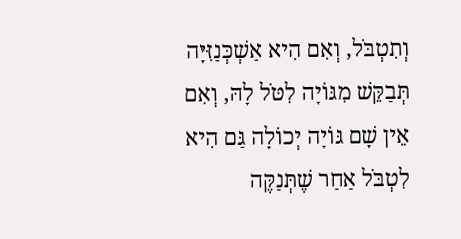וְתִטְבֹּל, וְאִם הִיא אַשְׁכְּנַזִּיָּה תְּבַקֵּשׁ מִגּוֹיָה לִטֹּל לָהּ, וְאִם אֵין שָׁם גּוֹיָה יְכוֹלָה גַּם הִיא לִטְבֹּל אַחַר שֶׁתְּנַקֶּה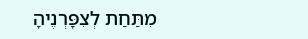מִתַּחַת לְצִפָּרְנֶיהָ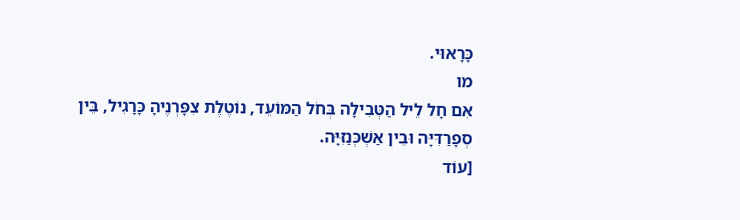כָּרָאוּי.
מו
אִם חָל לֵיל הַטְּבִילָה בְּחֹל הַמּוֹעֵד, נוֹטֶלֶת צִפָּרְנֶיהָ כָּרָגִיל, בֵּין סְפָרַדִּיָּה וּבֵין אַשְׁכְּנַזִּיָּה.
[עוֹד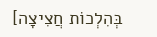בְּהִלְכוֹת חֲצִיצָה]